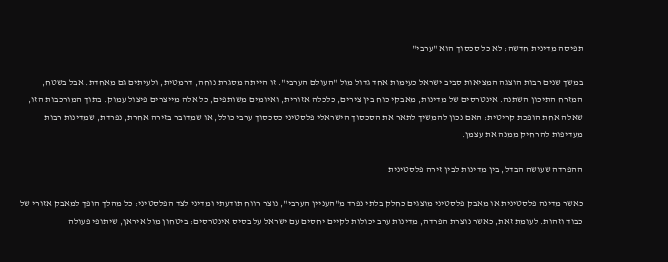תפיסה מדינית חדשה: לא כל סכסוך הוא "ערבי"

במשך שנים רבות הוצגה המציאות סביב ישראל כעימות אחד גדול מול "העולם הערבי". זו הייתה מסגרת נוחה, דרמטית, ולעיתים גם מאחדת. אבל בשטח, המזרח התיכון השתנה. אינטרסים של מדינות, מאבקי כוח בין צירים, כלכלה אזורית, ואיומים משותפים, כל אלה מייצרים פיצול עמוק. בתוך המורכבות הזו, שאלה אחת הופכת קריטית: האם נכון להמשיך לתאר את הסכסוך הישראלי פלסטיני כסכסוך ערבי כולל, או שמדובר בזירה אחרת, נפרדת, שמדינות רבות מעדיפות להרחיק ממנה את עצמן.

ההפרדה שעושה הבדל, בין מדינות לבין זירה פלסטינית

כאשר מדינה פלסטינית או מאבק פלסטיני מוצגים כחלק בלתי נפרד מ"העניין הערבי", נוצר רווח תודעתי ומדיני לצד הפלסטיני: כל מהלך הופך למאבק אזורי של כבוד וזהות. לעומת זאת, כאשר נוצרת הפרדה, מדינות ערב יכולות לקיים יחסים עם ישראל על בסיס אינטרסים: ביטחון מול איראן, שיתופי פעולה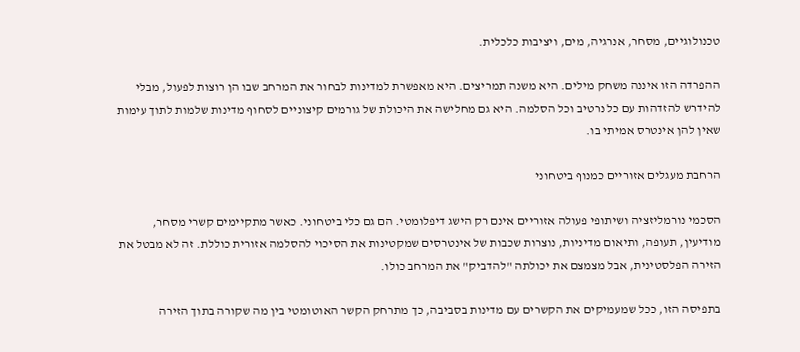טכנולוגיים, מסחר, אנרגיה, מים, ויציבות כלכלית.

ההפרדה הזו איננה משחק מילים. היא משנה תמריצים. היא מאפשרת למדינות לבחור את המרחב שבו הן רוצות לפעול, מבלי להידרש להזדהות עם כל נרטיב וכל הסלמה. היא גם מחלישה את היכולת של גורמים קיצוניים לסחוף מדינות שלמות לתוך עימות שאין להן אינטרס אמיתי בו.

הרחבת מעגלים אזוריים כמנוף ביטחוני

הסכמי נורמליזציה ושיתופי פעולה אזוריים אינם רק הישג דיפלומטי. הם גם כלי ביטחוני. כאשר מתקיימים קשרי מסחר, מודיעין, תעופה, ותיאום מדיניות, נוצרות שכבות של אינטרסים שמקטינות את הסיכוי להסלמה אזורית כוללת. זה לא מבטל את הזירה הפלסטינית, אבל מצמצם את יכולתה "להדביק" את המרחב כולו.

בתפיסה הזו, ככל שמעמיקים את הקשרים עם מדינות בסביבה, כך מתרחק הקשר האוטומטי בין מה שקורה בתוך הזירה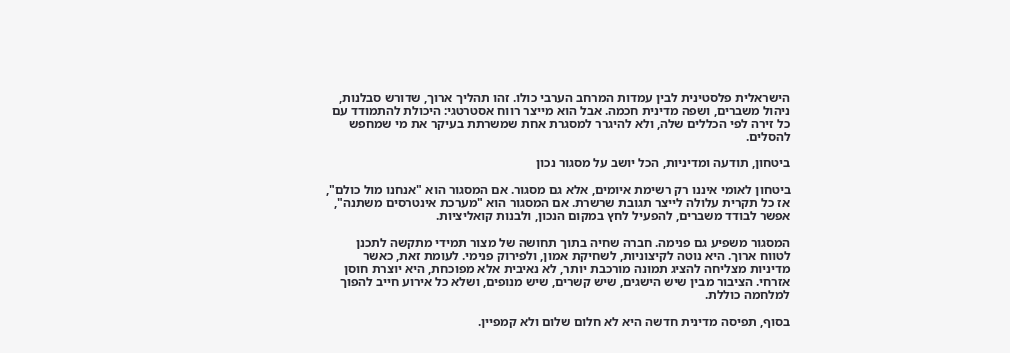הישראלית פלסטינית לבין עמדות המרחב הערבי כולו. זהו תהליך ארוך, שדורש סבלנות, ניהול משברים, ושפה מדינית חכמה. אבל הוא מייצר רווח אסטרטגי: היכולת להתמודד עם כל זירה לפי הכללים שלה, ולא להיגרר למסגרת אחת שמשרתת בעיקר את מי שמחפש להסלים.

ביטחון, תודעה ומדיניות, הכל יושב על מסגור נכון

ביטחון לאומי איננו רק רשימת איומים, אלא גם מסגור. אם המסגור הוא "אנחנו מול כולם", אז כל תקרית עלולה לייצר תגובת שרשרת. אם המסגור הוא "מערכת אינטרסים משתנה", אפשר לבודד משברים, להפעיל לחץ במקום הנכון, ולבנות קואליציות.

המסגור משפיע גם פנימה. חברה שחיה בתוך תחושה של מצור תמידי מתקשה לתכנן לטווח ארוך. היא נוטה לקיצוניות, לשחיקת אמון, ולפירוק פנימי. לעומת זאת, כאשר מדיניות מצליחה להציג תמונה מורכבת יותר, לא נאיבית אלא מפוכחת, היא יוצרת חוסן אזרחי. הציבור מבין שיש הישגים, שיש קשרים, שיש מנופים, ושלא כל אירוע חייב להפוך למלחמה כוללת.

בסוף, תפיסה מדינית חדשה היא לא חלום שלום ולא קמפיין.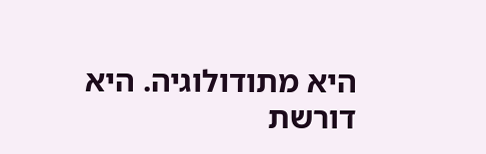היא מתודולוגיה. היא דורשת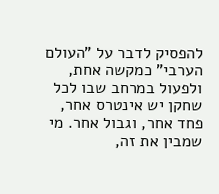להפסיק לדבר על "העולם הערבי" כמקשה אחת, ולפעול במרחב שבו לכל שחקן יש אינטרס אחר, פחד אחר, וגבול אחר. מי שמבין את זה,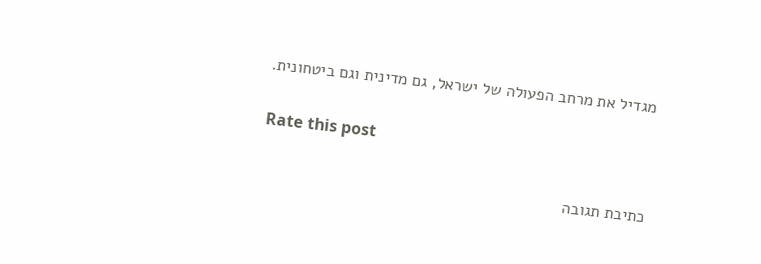מגדיל את מרחב הפעולה של ישראל, גם מדינית וגם ביטחונית.

Rate this post

כתיבת תגובה